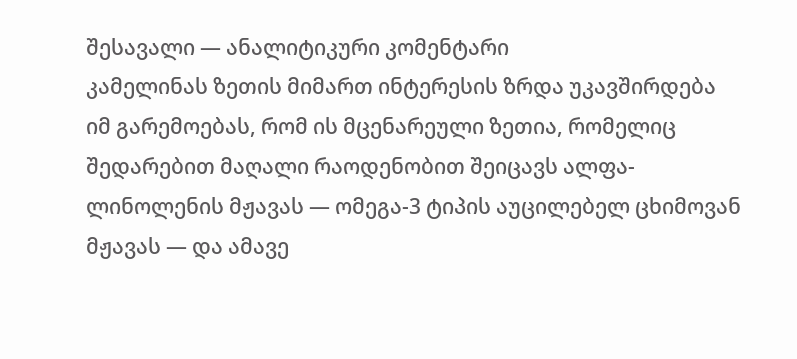შესავალი — ანალიტიკური კომენტარი
კამელინას ზეთის მიმართ ინტერესის ზრდა უკავშირდება იმ გარემოებას, რომ ის მცენარეული ზეთია, რომელიც შედარებით მაღალი რაოდენობით შეიცავს ალფა-ლინოლენის მჟავას — ომეგა-3 ტიპის აუცილებელ ცხიმოვან მჟავას — და ამავე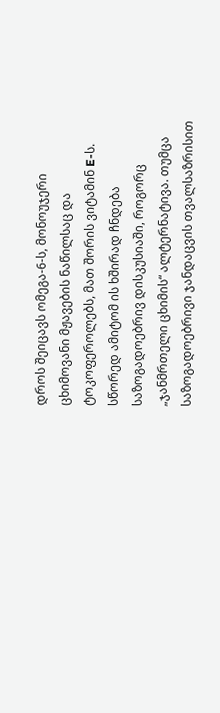დროს შეიცავს ომეგა-6-ს, მონოუჯერი ცხიმოვანი მჟავების ნაწილსაც და ტოკოფეროლებს, მათ შორის ვიტამინ E-ს. სწორედ ამიტომ ის ხშირად ჩნდება საზოგადოებრივ დისკუსიაში, როგორც „ჯანმრთელი ცხიმის“ ალტერნატივა. თუმცა საზოგადოებრივი ჯანდაცვის თვალსაზრისით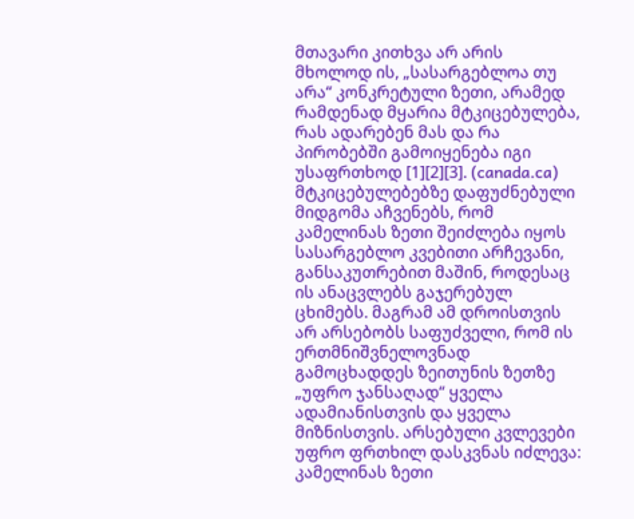მთავარი კითხვა არ არის მხოლოდ ის, „სასარგებლოა თუ არა“ კონკრეტული ზეთი, არამედ რამდენად მყარია მტკიცებულება, რას ადარებენ მას და რა პირობებში გამოიყენება იგი უსაფრთხოდ [1][2][3]. (canada.ca)
მტკიცებულებებზე დაფუძნებული მიდგომა აჩვენებს, რომ კამელინას ზეთი შეიძლება იყოს სასარგებლო კვებითი არჩევანი, განსაკუთრებით მაშინ, როდესაც ის ანაცვლებს გაჯერებულ ცხიმებს. მაგრამ ამ დროისთვის არ არსებობს საფუძველი, რომ ის ერთმნიშვნელოვნად გამოცხადდეს ზეითუნის ზეთზე „უფრო ჯანსაღად“ ყველა ადამიანისთვის და ყველა მიზნისთვის. არსებული კვლევები უფრო ფრთხილ დასკვნას იძლევა: კამელინას ზეთი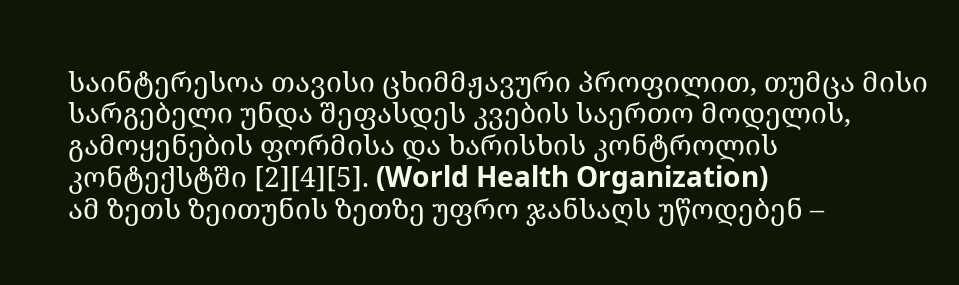საინტერესოა თავისი ცხიმმჟავური პროფილით, თუმცა მისი სარგებელი უნდა შეფასდეს კვების საერთო მოდელის, გამოყენების ფორმისა და ხარისხის კონტროლის კონტექსტში [2][4][5]. (World Health Organization)
ამ ზეთს ზეითუნის ზეთზე უფრო ჯანსაღს უწოდებენ –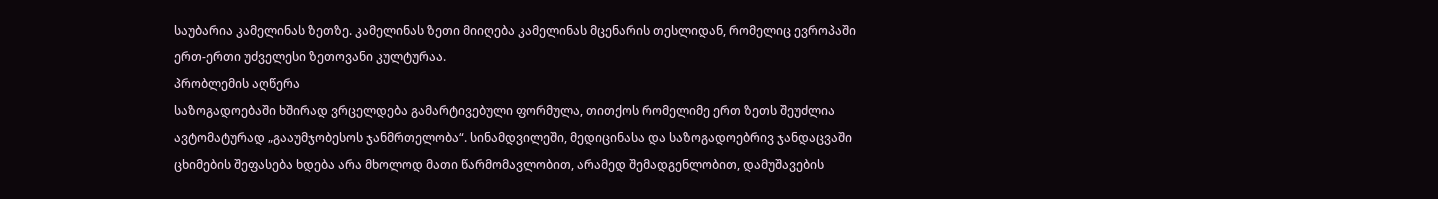საუბარია კამელინას ზეთზე. კამელინას ზეთი მიიღება კამელინას მცენარის თესლიდან, რომელიც ევროპაში ერთ-ერთი უძველესი ზეთოვანი კულტურაა.
პრობლემის აღწერა
საზოგადოებაში ხშირად ვრცელდება გამარტივებული ფორმულა, თითქოს რომელიმე ერთ ზეთს შეუძლია ავტომატურად „გააუმჯობესოს ჯანმრთელობა“. სინამდვილეში, მედიცინასა და საზოგადოებრივ ჯანდაცვაში ცხიმების შეფასება ხდება არა მხოლოდ მათი წარმომავლობით, არამედ შემადგენლობით, დამუშავების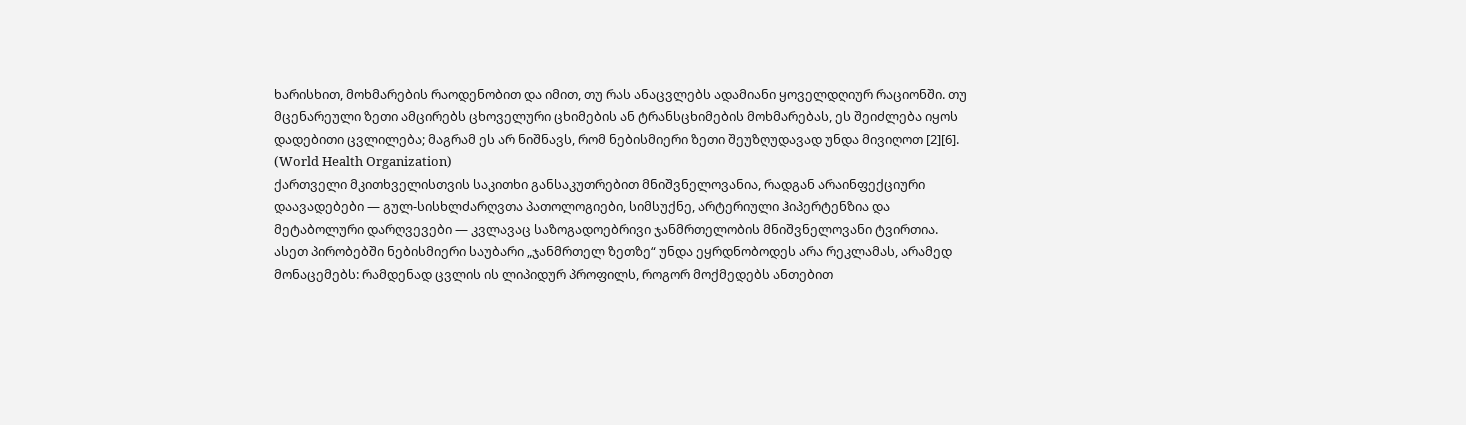ხარისხით, მოხმარების რაოდენობით და იმით, თუ რას ანაცვლებს ადამიანი ყოველდღიურ რაციონში. თუ მცენარეული ზეთი ამცირებს ცხოველური ცხიმების ან ტრანსცხიმების მოხმარებას, ეს შეიძლება იყოს დადებითი ცვლილება; მაგრამ ეს არ ნიშნავს, რომ ნებისმიერი ზეთი შეუზღუდავად უნდა მივიღოთ [2][6]. (World Health Organization)
ქართველი მკითხველისთვის საკითხი განსაკუთრებით მნიშვნელოვანია, რადგან არაინფექციური დაავადებები — გულ-სისხლძარღვთა პათოლოგიები, სიმსუქნე, არტერიული ჰიპერტენზია და მეტაბოლური დარღვევები — კვლავაც საზოგადოებრივი ჯანმრთელობის მნიშვნელოვანი ტვირთია. ასეთ პირობებში ნებისმიერი საუბარი „ჯანმრთელ ზეთზე“ უნდა ეყრდნობოდეს არა რეკლამას, არამედ მონაცემებს: რამდენად ცვლის ის ლიპიდურ პროფილს, როგორ მოქმედებს ანთებით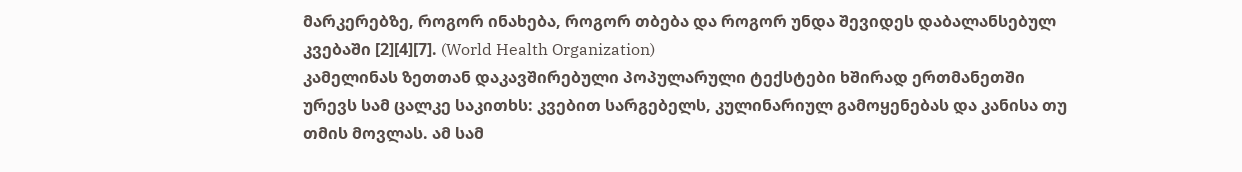მარკერებზე, როგორ ინახება, როგორ თბება და როგორ უნდა შევიდეს დაბალანსებულ კვებაში [2][4][7]. (World Health Organization)
კამელინას ზეთთან დაკავშირებული პოპულარული ტექსტები ხშირად ერთმანეთში ურევს სამ ცალკე საკითხს: კვებით სარგებელს, კულინარიულ გამოყენებას და კანისა თუ თმის მოვლას. ამ სამ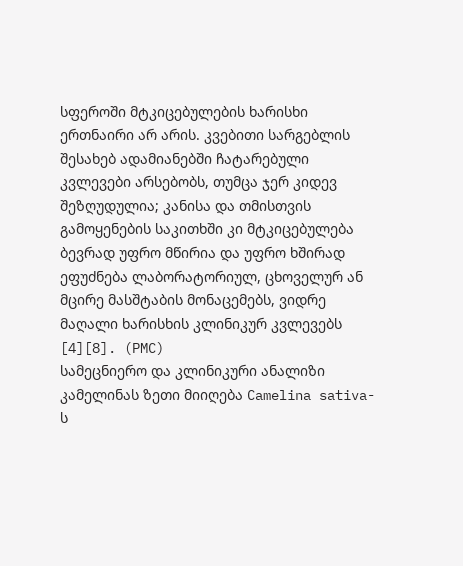სფეროში მტკიცებულების ხარისხი ერთნაირი არ არის. კვებითი სარგებლის შესახებ ადამიანებში ჩატარებული კვლევები არსებობს, თუმცა ჯერ კიდევ შეზღუდულია; კანისა და თმისთვის გამოყენების საკითხში კი მტკიცებულება ბევრად უფრო მწირია და უფრო ხშირად ეფუძნება ლაბორატორიულ, ცხოველურ ან მცირე მასშტაბის მონაცემებს, ვიდრე მაღალი ხარისხის კლინიკურ კვლევებს [4][8]. (PMC)
სამეცნიერო და კლინიკური ანალიზი
კამელინას ზეთი მიიღება Camelina sativa-ს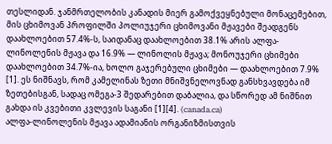თესლიდან. ჯანმრთელობის კანადის მიერ გამოქვეყნებული მონაცემებით, მის ცხიმოვან პროფილში პოლიუჯერი ცხიმოვანი მჟავები შეადგენს დაახლოებით 57.4%-ს, საიდანაც დაახლოებით 38.1% არის ალფა-ლინოლენის მჟავა და 16.9% — ლინოლის მჟავა; მონოუჯერი ცხიმები დაახლოებით 34.7%-ია, ხოლო გაჯერებული ცხიმები — დაახლოებით 7.9% [1]. ეს ნიშნავს, რომ კამელინას ზეთი მნიშვნელოვნად განსხვავდება იმ ზეთებისგან, სადაც ომეგა-3 შედარებით დაბალია, და სწორედ ამ ნიშნით გახდა ის კვებითი კვლევის საგანი [1][4]. (canada.ca)
ალფა-ლინოლენის მჟავა ადამიანის ორგანიზმისთვის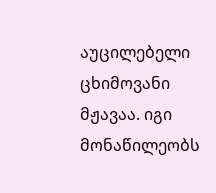აუცილებელი ცხიმოვანი მჟავაა. იგი მონაწილეობს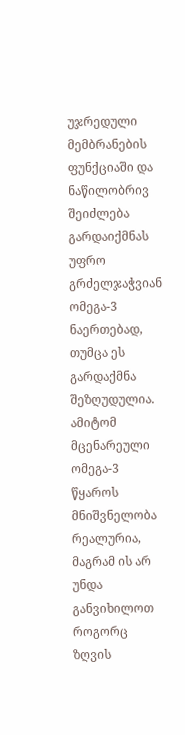უჯრედული მემბრანების ფუნქციაში და ნაწილობრივ შეიძლება გარდაიქმნას უფრო გრძელჯაჭვიან ომეგა-3 ნაერთებად, თუმცა ეს გარდაქმნა შეზღუდულია. ამიტომ მცენარეული ომეგა-3 წყაროს მნიშვნელობა რეალურია, მაგრამ ის არ უნდა განვიხილოთ როგორც ზღვის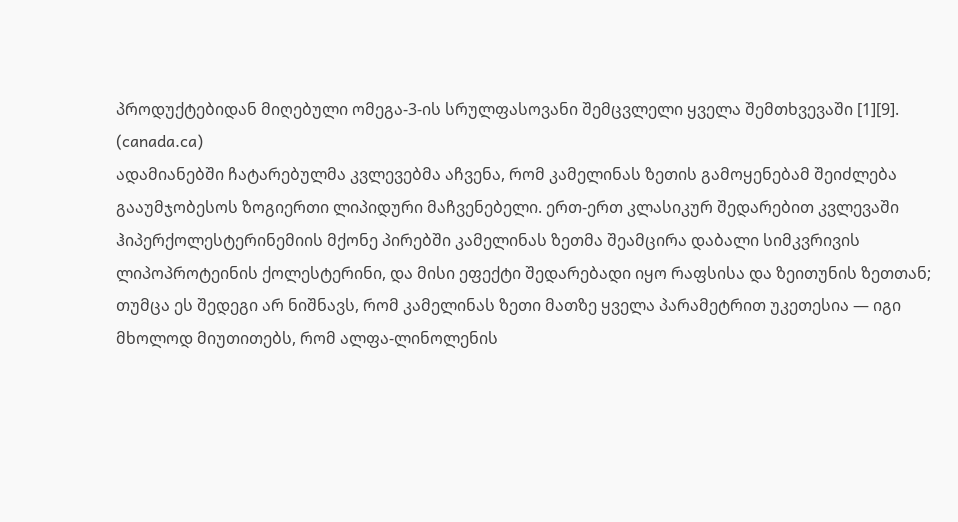პროდუქტებიდან მიღებული ომეგა-3-ის სრულფასოვანი შემცვლელი ყველა შემთხვევაში [1][9]. (canada.ca)
ადამიანებში ჩატარებულმა კვლევებმა აჩვენა, რომ კამელინას ზეთის გამოყენებამ შეიძლება გააუმჯობესოს ზოგიერთი ლიპიდური მაჩვენებელი. ერთ-ერთ კლასიკურ შედარებით კვლევაში ჰიპერქოლესტერინემიის მქონე პირებში კამელინას ზეთმა შეამცირა დაბალი სიმკვრივის ლიპოპროტეინის ქოლესტერინი, და მისი ეფექტი შედარებადი იყო რაფსისა და ზეითუნის ზეთთან; თუმცა ეს შედეგი არ ნიშნავს, რომ კამელინას ზეთი მათზე ყველა პარამეტრით უკეთესია — იგი მხოლოდ მიუთითებს, რომ ალფა-ლინოლენის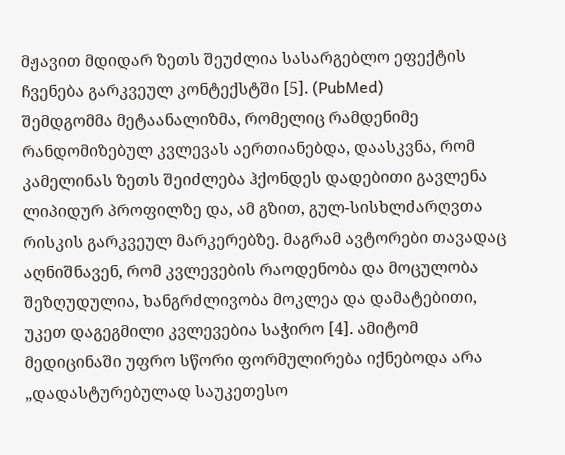მჟავით მდიდარ ზეთს შეუძლია სასარგებლო ეფექტის ჩვენება გარკვეულ კონტექსტში [5]. (PubMed)
შემდგომმა მეტაანალიზმა, რომელიც რამდენიმე რანდომიზებულ კვლევას აერთიანებდა, დაასკვნა, რომ კამელინას ზეთს შეიძლება ჰქონდეს დადებითი გავლენა ლიპიდურ პროფილზე და, ამ გზით, გულ-სისხლძარღვთა რისკის გარკვეულ მარკერებზე. მაგრამ ავტორები თავადაც აღნიშნავენ, რომ კვლევების რაოდენობა და მოცულობა შეზღუდულია, ხანგრძლივობა მოკლეა და დამატებითი, უკეთ დაგეგმილი კვლევებია საჭირო [4]. ამიტომ მედიცინაში უფრო სწორი ფორმულირება იქნებოდა არა „დადასტურებულად საუკეთესო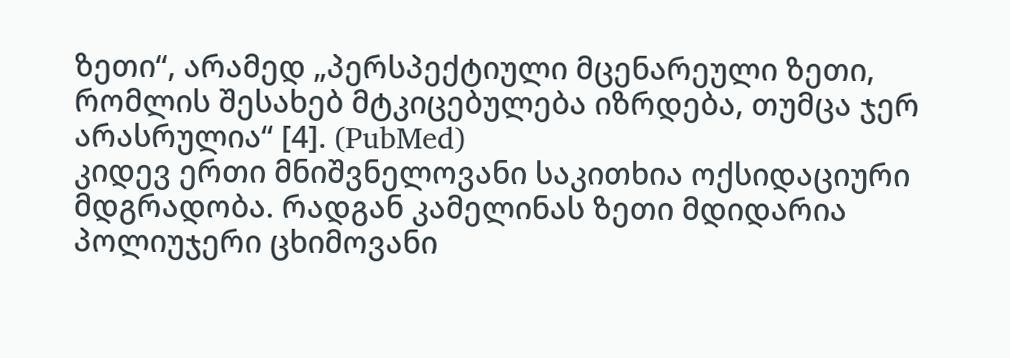ზეთი“, არამედ „პერსპექტიული მცენარეული ზეთი, რომლის შესახებ მტკიცებულება იზრდება, თუმცა ჯერ არასრულია“ [4]. (PubMed)
კიდევ ერთი მნიშვნელოვანი საკითხია ოქსიდაციური მდგრადობა. რადგან კამელინას ზეთი მდიდარია პოლიუჯერი ცხიმოვანი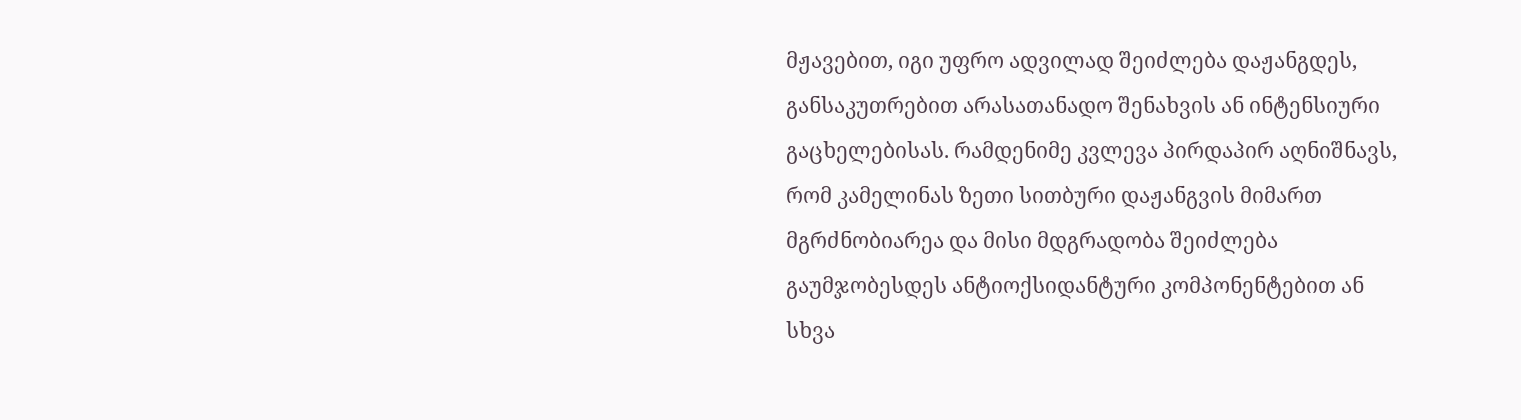მჟავებით, იგი უფრო ადვილად შეიძლება დაჟანგდეს, განსაკუთრებით არასათანადო შენახვის ან ინტენსიური გაცხელებისას. რამდენიმე კვლევა პირდაპირ აღნიშნავს, რომ კამელინას ზეთი სითბური დაჟანგვის მიმართ მგრძნობიარეა და მისი მდგრადობა შეიძლება გაუმჯობესდეს ანტიოქსიდანტური კომპონენტებით ან სხვა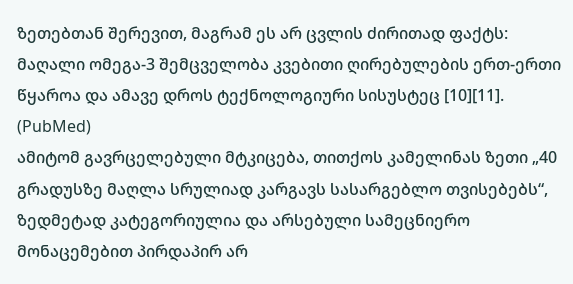ზეთებთან შერევით, მაგრამ ეს არ ცვლის ძირითად ფაქტს: მაღალი ომეგა-3 შემცველობა კვებითი ღირებულების ერთ-ერთი წყაროა და ამავე დროს ტექნოლოგიური სისუსტეც [10][11]. (PubMed)
ამიტომ გავრცელებული მტკიცება, თითქოს კამელინას ზეთი „40 გრადუსზე მაღლა სრულიად კარგავს სასარგებლო თვისებებს“, ზედმეტად კატეგორიულია და არსებული სამეცნიერო მონაცემებით პირდაპირ არ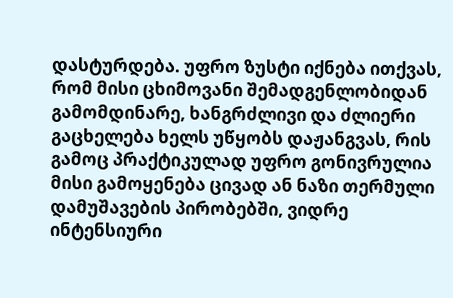დასტურდება. უფრო ზუსტი იქნება ითქვას, რომ მისი ცხიმოვანი შემადგენლობიდან გამომდინარე, ხანგრძლივი და ძლიერი გაცხელება ხელს უწყობს დაჟანგვას, რის გამოც პრაქტიკულად უფრო გონივრულია მისი გამოყენება ცივად ან ნაზი თერმული დამუშავების პირობებში, ვიდრე ინტენსიური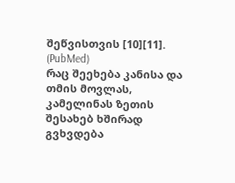შეწვისთვის [10][11]. (PubMed)
რაც შეეხება კანისა და თმის მოვლას, კამელინას ზეთის შესახებ ხშირად გვხვდება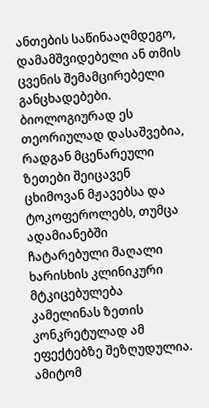ანთების საწინააღმდეგო, დამამშვიდებელი ან თმის ცვენის შემამცირებელი განცხადებები. ბიოლოგიურად ეს თეორიულად დასაშვებია, რადგან მცენარეული ზეთები შეიცავენ ცხიმოვან მჟავებსა და ტოკოფეროლებს, თუმცა ადამიანებში ჩატარებული მაღალი ხარისხის კლინიკური მტკიცებულება კამელინას ზეთის კონკრეტულად ამ ეფექტებზე შეზღუდულია. ამიტომ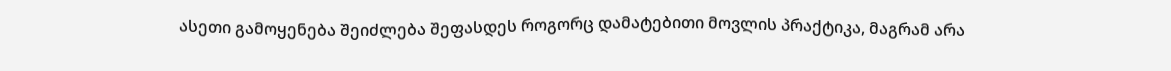ასეთი გამოყენება შეიძლება შეფასდეს როგორც დამატებითი მოვლის პრაქტიკა, მაგრამ არა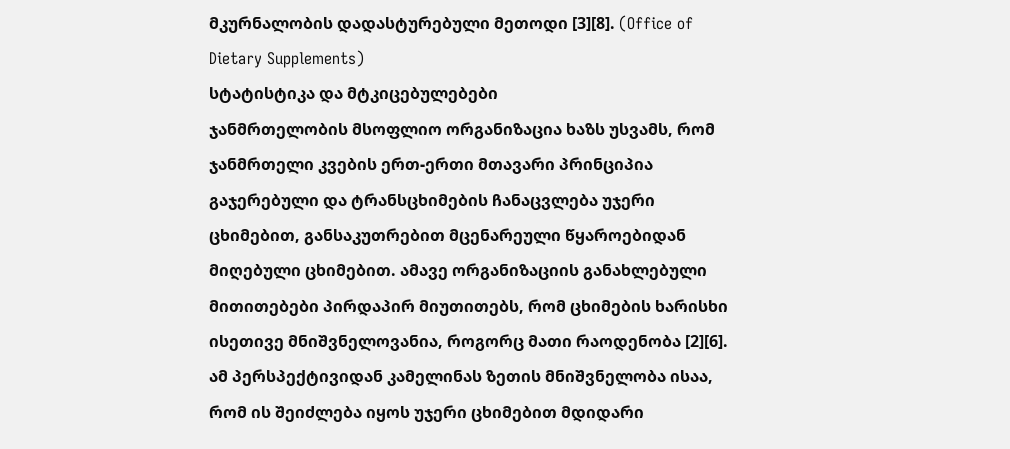მკურნალობის დადასტურებული მეთოდი [3][8]. (Office of Dietary Supplements)
სტატისტიკა და მტკიცებულებები
ჯანმრთელობის მსოფლიო ორგანიზაცია ხაზს უსვამს, რომ ჯანმრთელი კვების ერთ-ერთი მთავარი პრინციპია გაჯერებული და ტრანსცხიმების ჩანაცვლება უჯერი ცხიმებით, განსაკუთრებით მცენარეული წყაროებიდან მიღებული ცხიმებით. ამავე ორგანიზაციის განახლებული მითითებები პირდაპირ მიუთითებს, რომ ცხიმების ხარისხი ისეთივე მნიშვნელოვანია, როგორც მათი რაოდენობა [2][6]. ამ პერსპექტივიდან კამელინას ზეთის მნიშვნელობა ისაა, რომ ის შეიძლება იყოს უჯერი ცხიმებით მდიდარი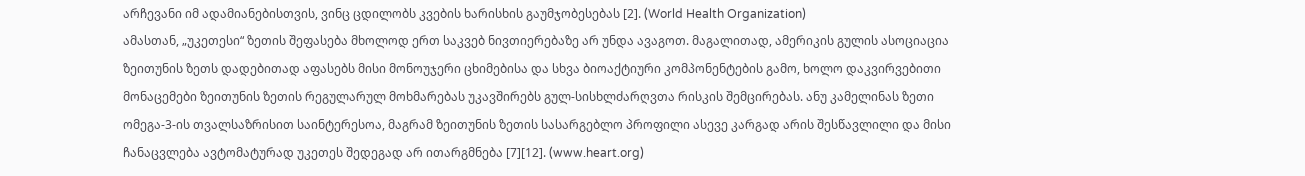არჩევანი იმ ადამიანებისთვის, ვინც ცდილობს კვების ხარისხის გაუმჯობესებას [2]. (World Health Organization)
ამასთან, „უკეთესი“ ზეთის შეფასება მხოლოდ ერთ საკვებ ნივთიერებაზე არ უნდა ავაგოთ. მაგალითად, ამერიკის გულის ასოციაცია ზეითუნის ზეთს დადებითად აფასებს მისი მონოუჯერი ცხიმებისა და სხვა ბიოაქტიური კომპონენტების გამო, ხოლო დაკვირვებითი მონაცემები ზეითუნის ზეთის რეგულარულ მოხმარებას უკავშირებს გულ-სისხლძარღვთა რისკის შემცირებას. ანუ კამელინას ზეთი ომეგა-3-ის თვალსაზრისით საინტერესოა, მაგრამ ზეითუნის ზეთის სასარგებლო პროფილი ასევე კარგად არის შესწავლილი და მისი ჩანაცვლება ავტომატურად უკეთეს შედეგად არ ითარგმნება [7][12]. (www.heart.org)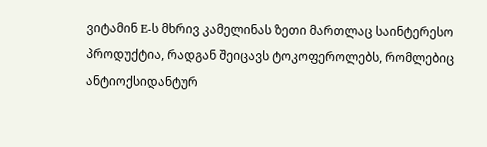ვიტამინ E-ს მხრივ კამელინას ზეთი მართლაც საინტერესო პროდუქტია, რადგან შეიცავს ტოკოფეროლებს, რომლებიც ანტიოქსიდანტურ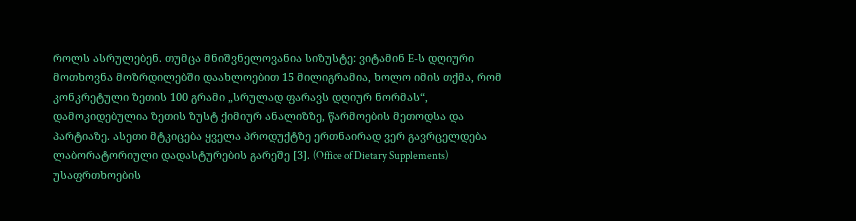როლს ასრულებენ. თუმცა მნიშვნელოვანია სიზუსტე: ვიტამინ E-ს დღიური მოთხოვნა მოზრდილებში დაახლოებით 15 მილიგრამია, ხოლო იმის თქმა, რომ კონკრეტული ზეთის 100 გრამი „სრულად ფარავს დღიურ ნორმას“, დამოკიდებულია ზეთის ზუსტ ქიმიურ ანალიზზე, წარმოების მეთოდსა და პარტიაზე. ასეთი მტკიცება ყველა პროდუქტზე ერთნაირად ვერ გავრცელდება ლაბორატორიული დადასტურების გარეშე [3]. (Office of Dietary Supplements)
უსაფრთხოების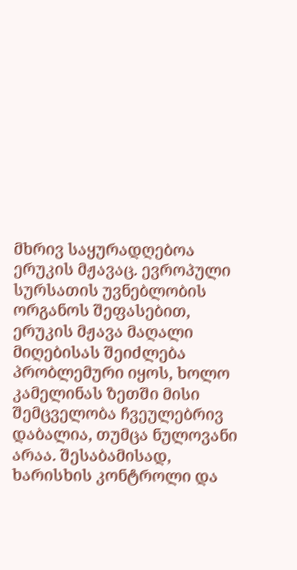მხრივ საყურადღებოა ერუკის მჟავაც. ევროპული სურსათის უვნებლობის ორგანოს შეფასებით, ერუკის მჟავა მაღალი მიღებისას შეიძლება პრობლემური იყოს, ხოლო კამელინას ზეთში მისი შემცველობა ჩვეულებრივ დაბალია, თუმცა ნულოვანი არაა. შესაბამისად, ხარისხის კონტროლი და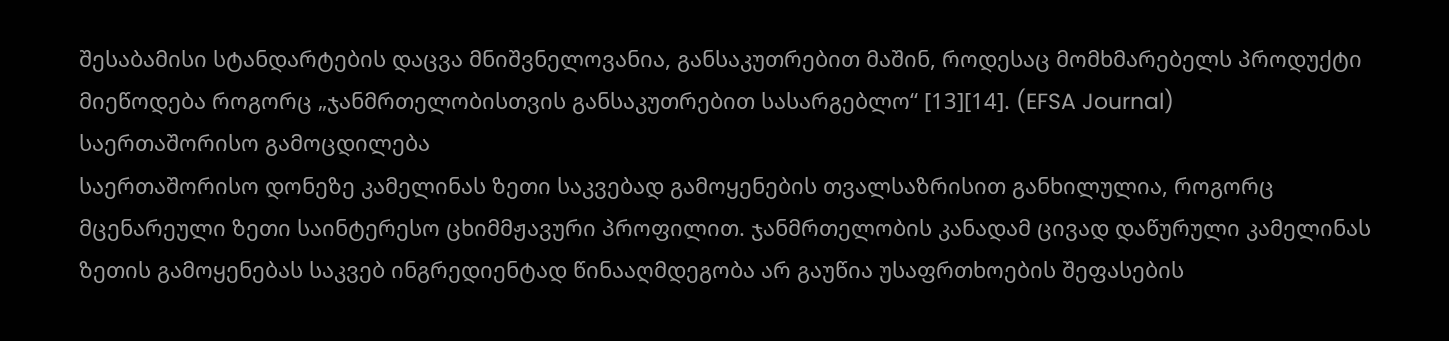შესაბამისი სტანდარტების დაცვა მნიშვნელოვანია, განსაკუთრებით მაშინ, როდესაც მომხმარებელს პროდუქტი მიეწოდება როგორც „ჯანმრთელობისთვის განსაკუთრებით სასარგებლო“ [13][14]. (EFSA Journal)
საერთაშორისო გამოცდილება
საერთაშორისო დონეზე კამელინას ზეთი საკვებად გამოყენების თვალსაზრისით განხილულია, როგორც მცენარეული ზეთი საინტერესო ცხიმმჟავური პროფილით. ჯანმრთელობის კანადამ ცივად დაწურული კამელინას ზეთის გამოყენებას საკვებ ინგრედიენტად წინააღმდეგობა არ გაუწია უსაფრთხოების შეფასების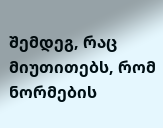შემდეგ, რაც მიუთითებს, რომ ნორმების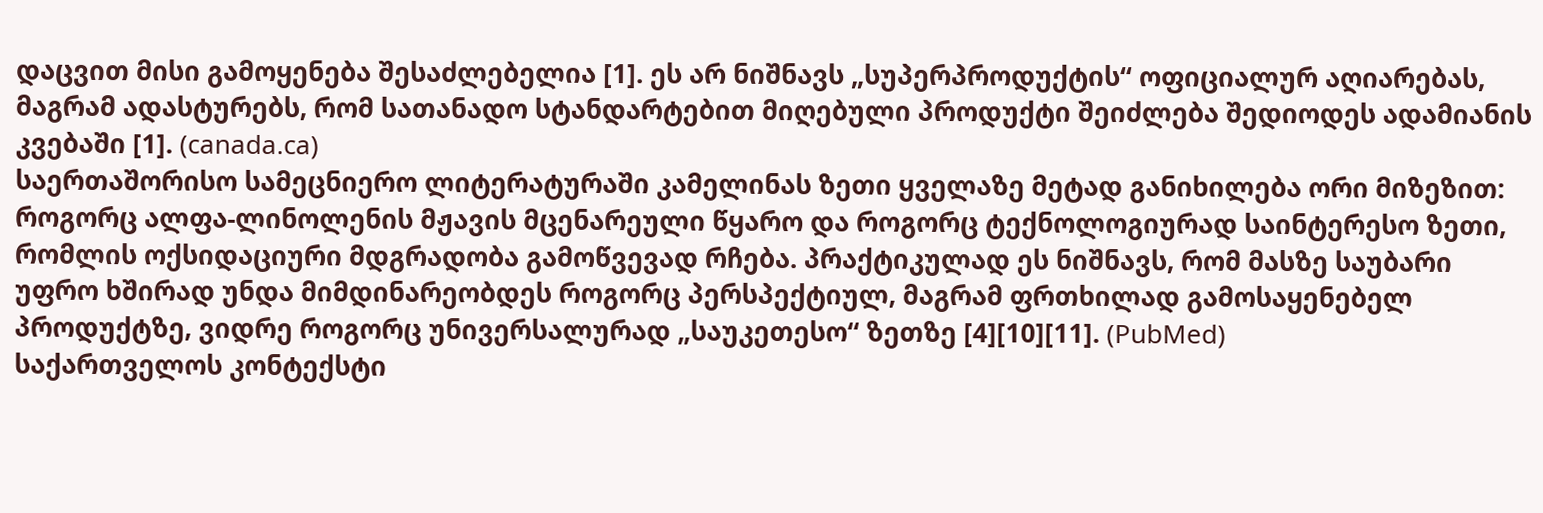დაცვით მისი გამოყენება შესაძლებელია [1]. ეს არ ნიშნავს „სუპერპროდუქტის“ ოფიციალურ აღიარებას, მაგრამ ადასტურებს, რომ სათანადო სტანდარტებით მიღებული პროდუქტი შეიძლება შედიოდეს ადამიანის კვებაში [1]. (canada.ca)
საერთაშორისო სამეცნიერო ლიტერატურაში კამელინას ზეთი ყველაზე მეტად განიხილება ორი მიზეზით: როგორც ალფა-ლინოლენის მჟავის მცენარეული წყარო და როგორც ტექნოლოგიურად საინტერესო ზეთი, რომლის ოქსიდაციური მდგრადობა გამოწვევად რჩება. პრაქტიკულად ეს ნიშნავს, რომ მასზე საუბარი უფრო ხშირად უნდა მიმდინარეობდეს როგორც პერსპექტიულ, მაგრამ ფრთხილად გამოსაყენებელ პროდუქტზე, ვიდრე როგორც უნივერსალურად „საუკეთესო“ ზეთზე [4][10][11]. (PubMed)
საქართველოს კონტექსტი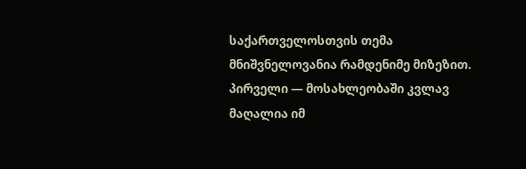საქართველოსთვის თემა მნიშვნელოვანია რამდენიმე მიზეზით. პირველი — მოსახლეობაში კვლავ მაღალია იმ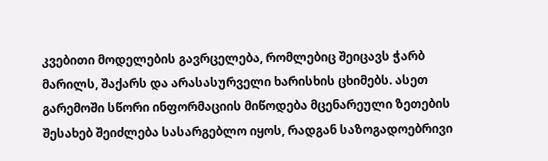კვებითი მოდელების გავრცელება, რომლებიც შეიცავს ჭარბ მარილს, შაქარს და არასასურველი ხარისხის ცხიმებს. ასეთ გარემოში სწორი ინფორმაციის მიწოდება მცენარეული ზეთების შესახებ შეიძლება სასარგებლო იყოს, რადგან საზოგადოებრივი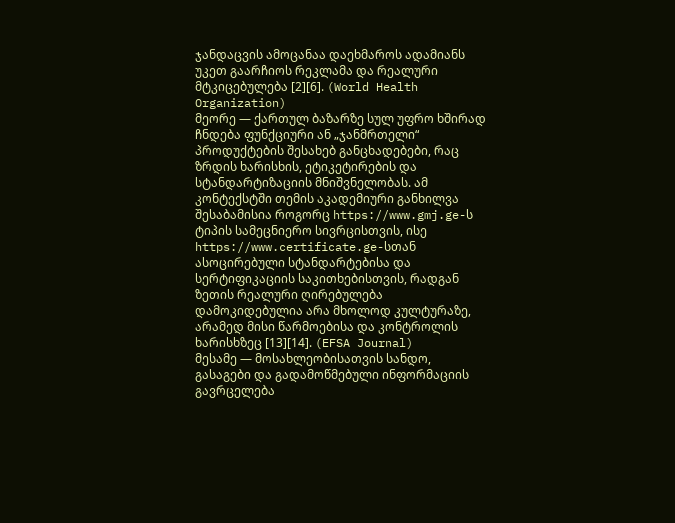ჯანდაცვის ამოცანაა დაეხმაროს ადამიანს უკეთ გაარჩიოს რეკლამა და რეალური მტკიცებულება [2][6]. (World Health Organization)
მეორე — ქართულ ბაზარზე სულ უფრო ხშირად ჩნდება ფუნქციური ან „ჯანმრთელი“ პროდუქტების შესახებ განცხადებები, რაც ზრდის ხარისხის, ეტიკეტირების და სტანდარტიზაციის მნიშვნელობას. ამ კონტექსტში თემის აკადემიური განხილვა შესაბამისია როგორც https://www.gmj.ge-ს ტიპის სამეცნიერო სივრცისთვის, ისე https://www.certificate.ge-სთან ასოცირებული სტანდარტებისა და სერტიფიკაციის საკითხებისთვის, რადგან ზეთის რეალური ღირებულება დამოკიდებულია არა მხოლოდ კულტურაზე, არამედ მისი წარმოებისა და კონტროლის ხარისხზეც [13][14]. (EFSA Journal)
მესამე — მოსახლეობისათვის სანდო, გასაგები და გადამოწმებული ინფორმაციის გავრცელება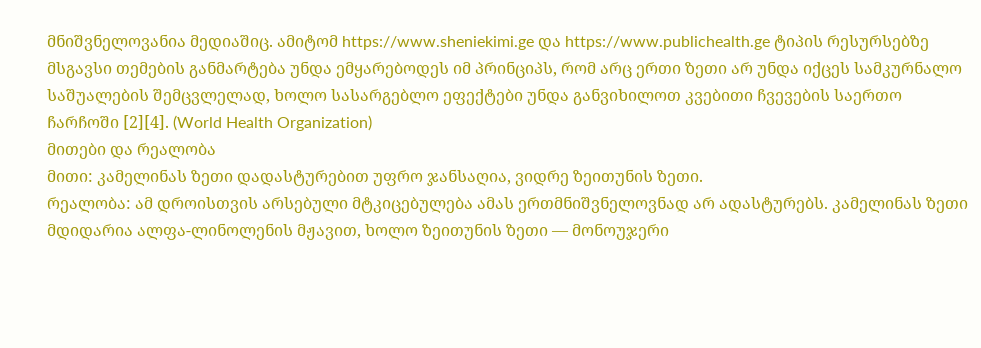მნიშვნელოვანია მედიაშიც. ამიტომ https://www.sheniekimi.ge და https://www.publichealth.ge ტიპის რესურსებზე მსგავსი თემების განმარტება უნდა ემყარებოდეს იმ პრინციპს, რომ არც ერთი ზეთი არ უნდა იქცეს სამკურნალო საშუალების შემცვლელად, ხოლო სასარგებლო ეფექტები უნდა განვიხილოთ კვებითი ჩვევების საერთო ჩარჩოში [2][4]. (World Health Organization)
მითები და რეალობა
მითი: კამელინას ზეთი დადასტურებით უფრო ჯანსაღია, ვიდრე ზეითუნის ზეთი.
რეალობა: ამ დროისთვის არსებული მტკიცებულება ამას ერთმნიშვნელოვნად არ ადასტურებს. კამელინას ზეთი მდიდარია ალფა-ლინოლენის მჟავით, ხოლო ზეითუნის ზეთი — მონოუჯერი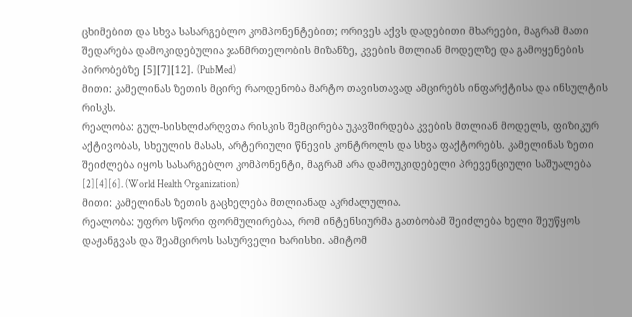ცხიმებით და სხვა სასარგებლო კომპონენტებით; ორივეს აქვს დადებითი მხარეები, მაგრამ მათი შედარება დამოკიდებულია ჯანმრთელობის მიზანზე, კვების მთლიან მოდელზე და გამოყენების პირობებზე [5][7][12]. (PubMed)
მითი: კამელინას ზეთის მცირე რაოდენობა მარტო თავისთავად ამცირებს ინფარქტისა და ინსულტის რისკს.
რეალობა: გულ-სისხლძარღვთა რისკის შემცირება უკავშირდება კვების მთლიან მოდელს, ფიზიკურ აქტივობას, სხეულის მასას, არტერიული წნევის კონტროლს და სხვა ფაქტორებს. კამელინას ზეთი შეიძლება იყოს სასარგებლო კომპონენტი, მაგრამ არა დამოუკიდებელი პრევენციული საშუალება [2][4][6]. (World Health Organization)
მითი: კამელინას ზეთის გაცხელება მთლიანად აკრძალულია.
რეალობა: უფრო სწორი ფორმულირებაა, რომ ინტენსიურმა გათბობამ შეიძლება ხელი შეუწყოს დაჟანგვას და შეამციროს სასურველი ხარისხი. ამიტომ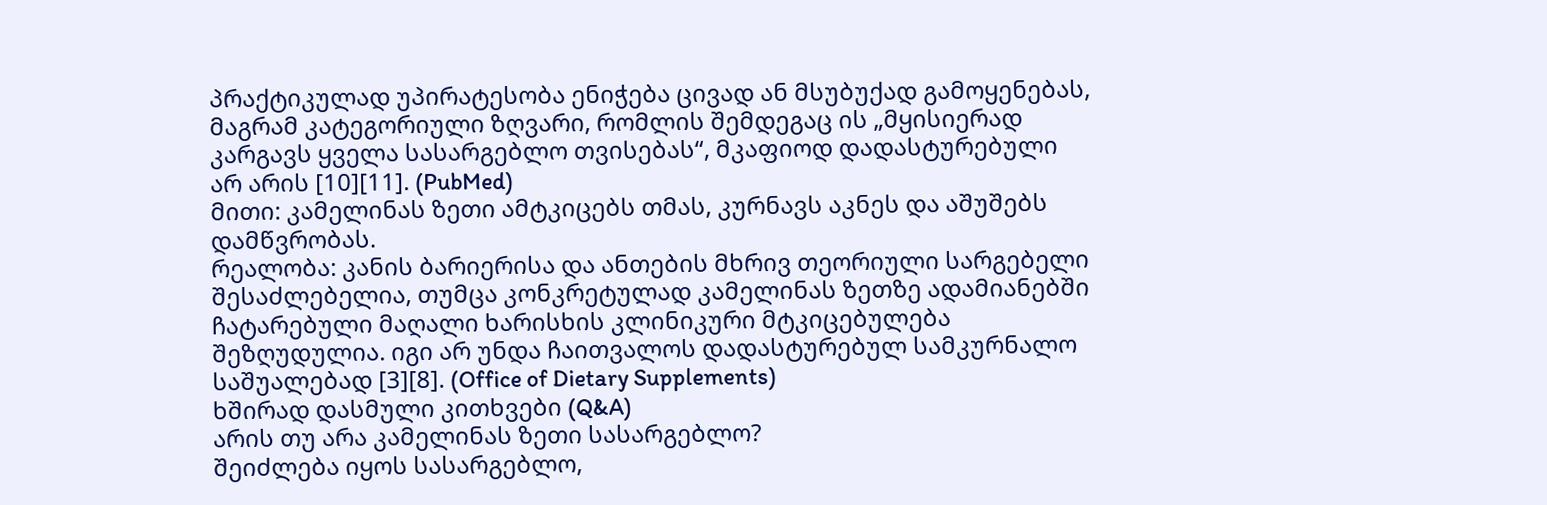პრაქტიკულად უპირატესობა ენიჭება ცივად ან მსუბუქად გამოყენებას, მაგრამ კატეგორიული ზღვარი, რომლის შემდეგაც ის „მყისიერად კარგავს ყველა სასარგებლო თვისებას“, მკაფიოდ დადასტურებული არ არის [10][11]. (PubMed)
მითი: კამელინას ზეთი ამტკიცებს თმას, კურნავს აკნეს და აშუშებს დამწვრობას.
რეალობა: კანის ბარიერისა და ანთების მხრივ თეორიული სარგებელი შესაძლებელია, თუმცა კონკრეტულად კამელინას ზეთზე ადამიანებში ჩატარებული მაღალი ხარისხის კლინიკური მტკიცებულება შეზღუდულია. იგი არ უნდა ჩაითვალოს დადასტურებულ სამკურნალო საშუალებად [3][8]. (Office of Dietary Supplements)
ხშირად დასმული კითხვები (Q&A)
არის თუ არა კამელინას ზეთი სასარგებლო?
შეიძლება იყოს სასარგებლო,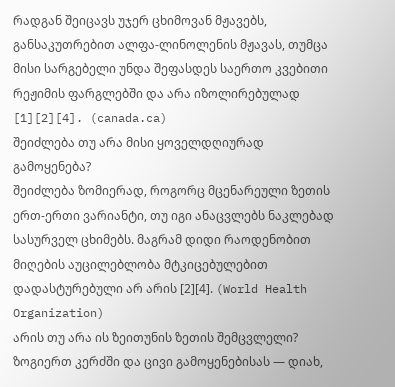რადგან შეიცავს უჯერ ცხიმოვან მჟავებს, განსაკუთრებით ალფა-ლინოლენის მჟავას, თუმცა მისი სარგებელი უნდა შეფასდეს საერთო კვებითი რეჟიმის ფარგლებში და არა იზოლირებულად [1][2][4]. (canada.ca)
შეიძლება თუ არა მისი ყოველდღიურად გამოყენება?
შეიძლება ზომიერად, როგორც მცენარეული ზეთის ერთ-ერთი ვარიანტი, თუ იგი ანაცვლებს ნაკლებად სასურველ ცხიმებს. მაგრამ დიდი რაოდენობით მიღების აუცილებლობა მტკიცებულებით დადასტურებული არ არის [2][4]. (World Health Organization)
არის თუ არა ის ზეითუნის ზეთის შემცვლელი?
ზოგიერთ კერძში და ცივი გამოყენებისას — დიახ,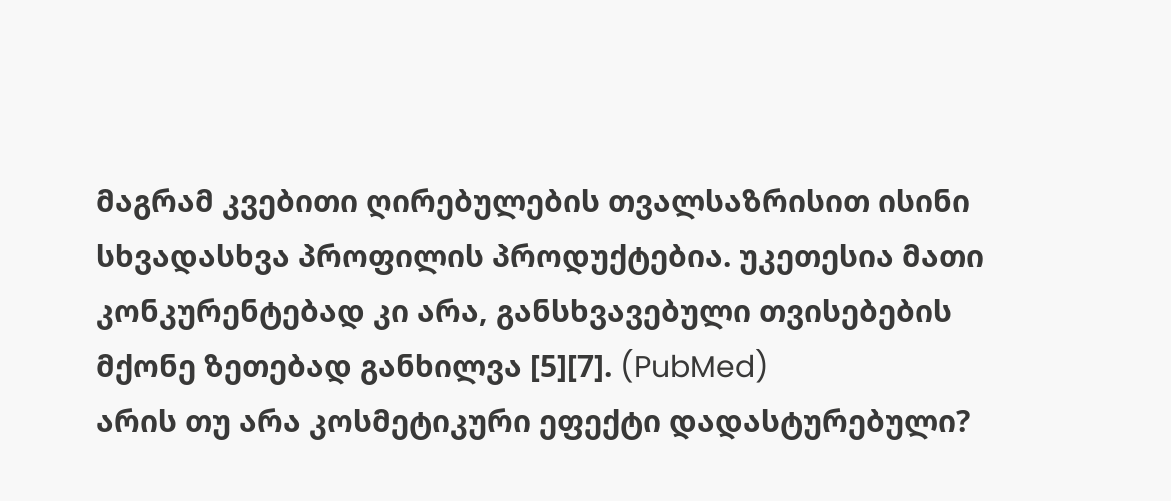მაგრამ კვებითი ღირებულების თვალსაზრისით ისინი სხვადასხვა პროფილის პროდუქტებია. უკეთესია მათი კონკურენტებად კი არა, განსხვავებული თვისებების მქონე ზეთებად განხილვა [5][7]. (PubMed)
არის თუ არა კოსმეტიკური ეფექტი დადასტურებული?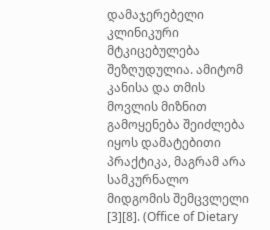დამაჯერებელი კლინიკური მტკიცებულება შეზღუდულია. ამიტომ კანისა და თმის მოვლის მიზნით გამოყენება შეიძლება იყოს დამატებითი პრაქტიკა, მაგრამ არა სამკურნალო მიდგომის შემცვლელი [3][8]. (Office of Dietary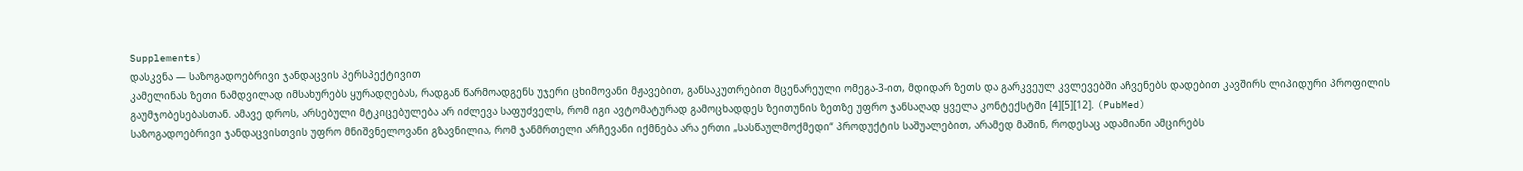Supplements)
დასკვნა — საზოგადოებრივი ჯანდაცვის პერსპექტივით
კამელინას ზეთი ნამდვილად იმსახურებს ყურადღებას, რადგან წარმოადგენს უჯერი ცხიმოვანი მჟავებით, განსაკუთრებით მცენარეული ომეგა-3-ით, მდიდარ ზეთს და გარკვეულ კვლევებში აჩვენებს დადებით კავშირს ლიპიდური პროფილის გაუმჯობესებასთან. ამავე დროს, არსებული მტკიცებულება არ იძლევა საფუძველს, რომ იგი ავტომატურად გამოცხადდეს ზეითუნის ზეთზე უფრო ჯანსაღად ყველა კონტექსტში [4][5][12]. (PubMed)
საზოგადოებრივი ჯანდაცვისთვის უფრო მნიშვნელოვანი გზავნილია, რომ ჯანმრთელი არჩევანი იქმნება არა ერთი „სასწაულმოქმედი“ პროდუქტის საშუალებით, არამედ მაშინ, როდესაც ადამიანი ამცირებს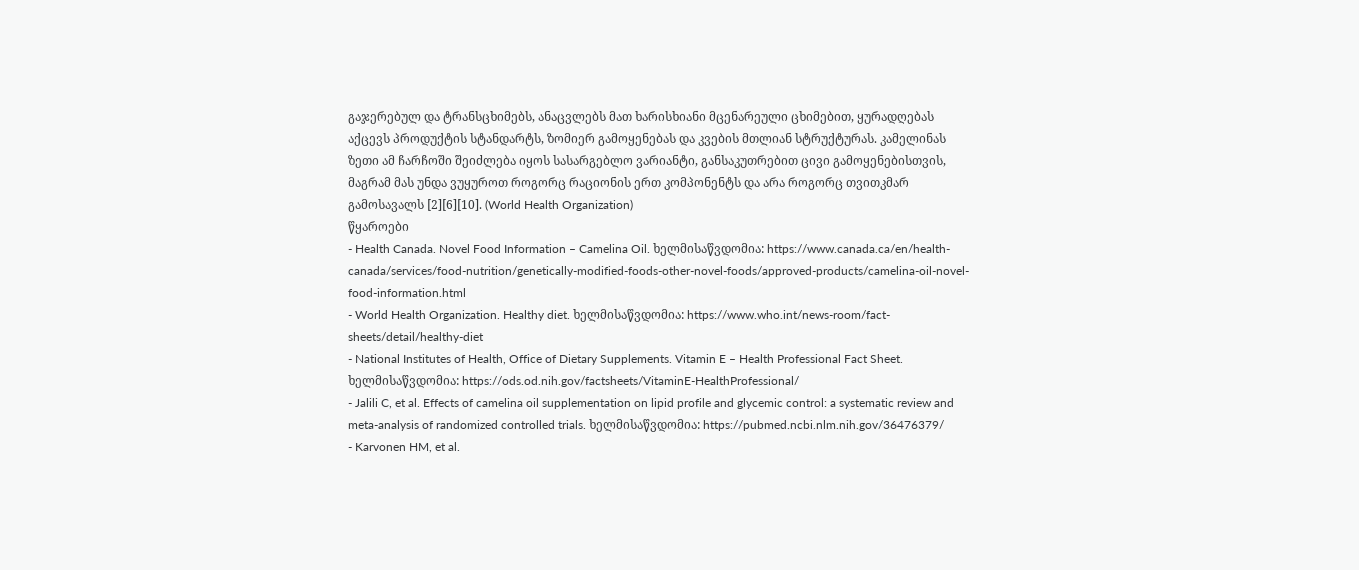გაჯერებულ და ტრანსცხიმებს, ანაცვლებს მათ ხარისხიანი მცენარეული ცხიმებით, ყურადღებას აქცევს პროდუქტის სტანდარტს, ზომიერ გამოყენებას და კვების მთლიან სტრუქტურას. კამელინას ზეთი ამ ჩარჩოში შეიძლება იყოს სასარგებლო ვარიანტი, განსაკუთრებით ცივი გამოყენებისთვის, მაგრამ მას უნდა ვუყუროთ როგორც რაციონის ერთ კომპონენტს და არა როგორც თვითკმარ გამოსავალს [2][6][10]. (World Health Organization)
წყაროები
- Health Canada. Novel Food Information – Camelina Oil. ხელმისაწვდომია: https://www.canada.ca/en/health-canada/services/food-nutrition/genetically-modified-foods-other-novel-foods/approved-products/camelina-oil-novel-food-information.html
- World Health Organization. Healthy diet. ხელმისაწვდომია: https://www.who.int/news-room/fact-sheets/detail/healthy-diet
- National Institutes of Health, Office of Dietary Supplements. Vitamin E – Health Professional Fact Sheet. ხელმისაწვდომია: https://ods.od.nih.gov/factsheets/VitaminE-HealthProfessional/
- Jalili C, et al. Effects of camelina oil supplementation on lipid profile and glycemic control: a systematic review and meta-analysis of randomized controlled trials. ხელმისაწვდომია: https://pubmed.ncbi.nlm.nih.gov/36476379/
- Karvonen HM, et al.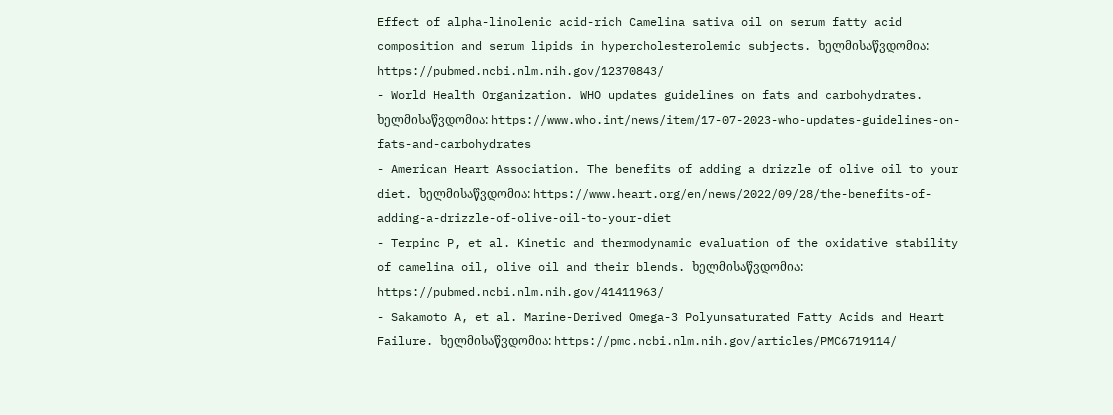Effect of alpha-linolenic acid-rich Camelina sativa oil on serum fatty acid composition and serum lipids in hypercholesterolemic subjects. ხელმისაწვდომია: https://pubmed.ncbi.nlm.nih.gov/12370843/
- World Health Organization. WHO updates guidelines on fats and carbohydrates. ხელმისაწვდომია: https://www.who.int/news/item/17-07-2023-who-updates-guidelines-on-fats-and-carbohydrates
- American Heart Association. The benefits of adding a drizzle of olive oil to your diet. ხელმისაწვდომია: https://www.heart.org/en/news/2022/09/28/the-benefits-of-adding-a-drizzle-of-olive-oil-to-your-diet
- Terpinc P, et al. Kinetic and thermodynamic evaluation of the oxidative stability of camelina oil, olive oil and their blends. ხელმისაწვდომია: https://pubmed.ncbi.nlm.nih.gov/41411963/
- Sakamoto A, et al. Marine-Derived Omega-3 Polyunsaturated Fatty Acids and Heart Failure. ხელმისაწვდომია: https://pmc.ncbi.nlm.nih.gov/articles/PMC6719114/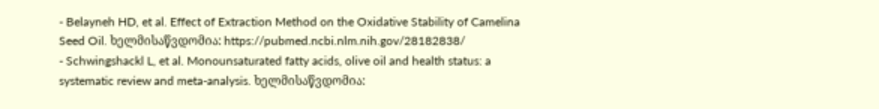- Belayneh HD, et al. Effect of Extraction Method on the Oxidative Stability of Camelina Seed Oil. ხელმისაწვდომია: https://pubmed.ncbi.nlm.nih.gov/28182838/
- Schwingshackl L, et al. Monounsaturated fatty acids, olive oil and health status: a systematic review and meta-analysis. ხელმისაწვდომია: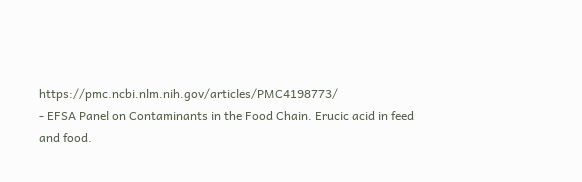https://pmc.ncbi.nlm.nih.gov/articles/PMC4198773/
- EFSA Panel on Contaminants in the Food Chain. Erucic acid in feed and food.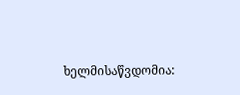ხელმისაწვდომია: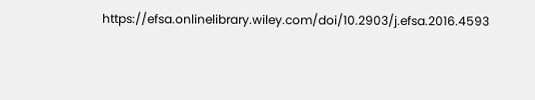https://efsa.onlinelibrary.wiley.com/doi/10.2903/j.efsa.2016.4593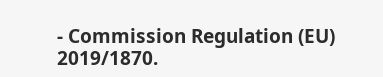- Commission Regulation (EU) 2019/1870.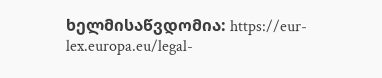ხელმისაწვდომია: https://eur-lex.europa.eu/legal-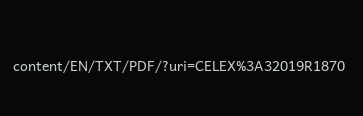content/EN/TXT/PDF/?uri=CELEX%3A32019R1870